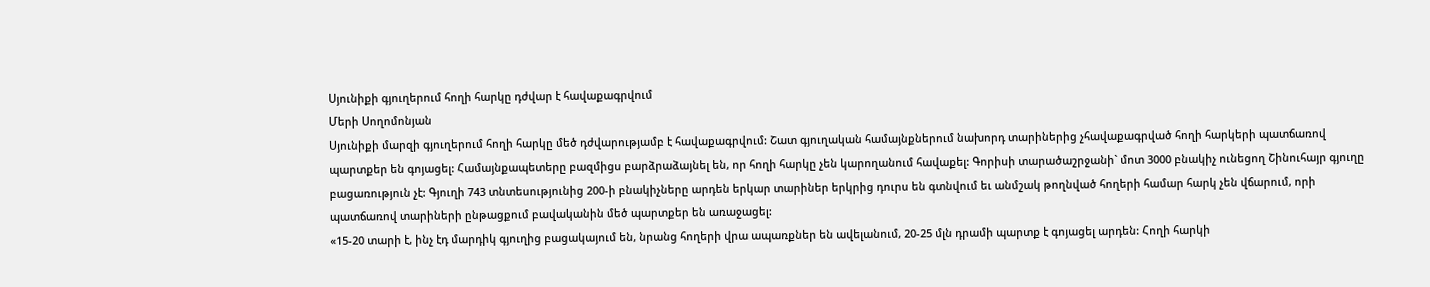Սյունիքի գյուղերում հողի հարկը դժվար է հավաքագրվում
Մերի Սողոմոնյան
Սյունիքի մարզի գյուղերում հողի հարկը մեծ դժվարությամբ է հավաքագրվում: Շատ գյուղական համայնքներում նախորդ տարիներից չհավաքագրված հողի հարկերի պատճառով պարտքեր են գոյացել: Համայնքապետերը բազմիցս բարձրաձայնել են, որ հողի հարկը չեն կարողանում հավաքել: Գորիսի տարածաշրջանի` մոտ 3000 բնակիչ ունեցող Շինուհայր գյուղը բացառություն չէ: Գյուղի 743 տնտեսությունից 200-ի բնակիչները արդեն երկար տարիներ երկրից դուրս են գտնվում եւ անմշակ թողնված հողերի համար հարկ չեն վճարում, որի պատճառով տարիների ընթացքում բավականին մեծ պարտքեր են առաջացել:
«15-20 տարի է, ինչ էդ մարդիկ գյուղից բացակայում են, նրանց հողերի վրա ապառքներ են ավելանում, 20-25 մլն դրամի պարտք է գոյացել արդեն: Հողի հարկի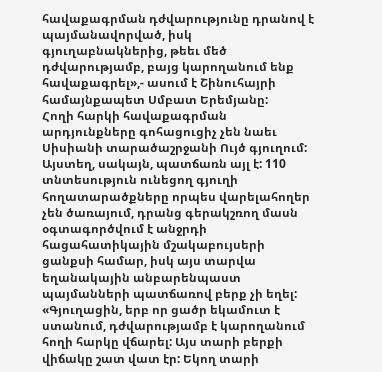հավաքագրման դժվարությունը դրանով է պայմանավորված, իսկ գյուղաբնակներից, թեեւ մեծ դժվարությամբ, բայց կարողանում ենք հավաքագրել»,- ասում է Շինուհայրի համայնքապետ Սմբատ Երեմյանը:
Հողի հարկի հավաքագրման արդյունքները գոհացուցիչ չեն նաեւ Սիսիանի տարածաշրջանի Ույծ գյուղում: Այստեղ, սակայն, պատճառն այլ է: 110 տնտեսություն ունեցող գյուղի հողատարածքները որպես վարելահողեր չեն ծառայում, դրանց գերակշռող մասն օգտագործվում է անջրդի հացահատիկային մշակաբույսերի ցանքսի համար, իսկ այս տարվա եղանակային անբարենպաստ պայմանների պատճառով բերք չի եղել:
«Գյուղացին, երբ որ ցածր եկամուտ է ստանում, դժվարությամբ է կարողանում հողի հարկը վճարել: Այս տարի բերքի վիճակը շատ վատ էր: Եկող տարի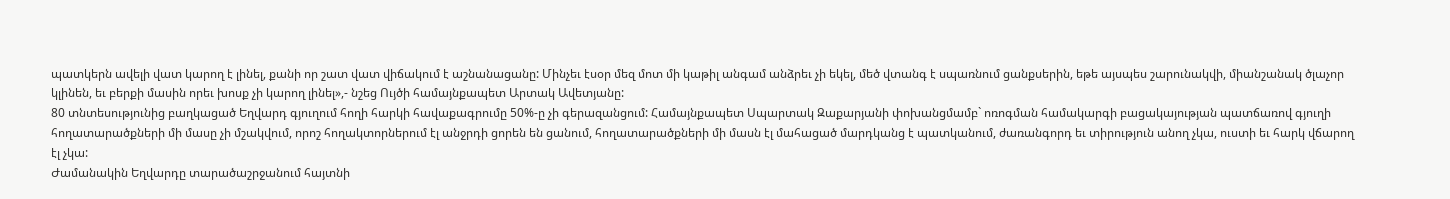պատկերն ավելի վատ կարող է լինել, քանի որ շատ վատ վիճակում է աշնանացանը: Մինչեւ էսօր մեզ մոտ մի կաթիլ անգամ անձրեւ չի եկել, մեծ վտանգ է սպառնում ցանքսերին, եթե այսպես շարունակվի, միանշանակ ծլաչոր կլինեն, եւ բերքի մասին որեւ խոսք չի կարող լինել»,- նշեց Ույծի համայնքապետ Արտակ Ավետյանը:
80 տնտեսությունից բաղկացած Եղվարդ գյուղում հողի հարկի հավաքագրումը 50%-ը չի գերազանցում: Համայնքապետ Սպարտակ Զաքարյանի փոխանցմամբ` ոռոգման համակարգի բացակայության պատճառով գյուղի հողատարածքների մի մասը չի մշակվում, որոշ հողակտորներում էլ անջրդի ցորեն են ցանում, հողատարածքների մի մասն էլ մահացած մարդկանց է պատկանում, ժառանգորդ եւ տիրություն անող չկա, ուստի եւ հարկ վճարող էլ չկա:
Ժամանակին Եղվարդը տարածաշրջանում հայտնի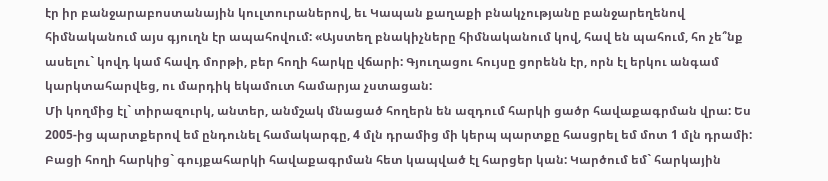էր իր բանջարաբոստանային կուլտուրաներով, եւ Կապան քաղաքի բնակչությանը բանջարեղենով հիմնականում այս գյուղն էր ապահովում: «Այստեղ բնակիչները հիմնականում կով, հավ են պահում, հո չե՞նք ասելու` կովդ կամ հավդ մորթի, բեր հողի հարկը վճարի: Գյուղացու հույսը ցորենն էր, որն էլ երկու անգամ կարկտահարվեց, ու մարդիկ եկամուտ համարյա չստացան:
Մի կողմից էլ` տիրազուրկ, անտեր, անմշակ մնացած հողերն են ազդում հարկի ցածր հավաքագրման վրա: Ես 2005-ից պարտքերով եմ ընդունել համակարգը, 4 մլն դրամից մի կերպ պարտքը հասցրել եմ մոտ 1 մլն դրամի: Բացի հողի հարկից` գույքահարկի հավաքագրման հետ կապված էլ հարցեր կան: Կարծում եմ` հարկային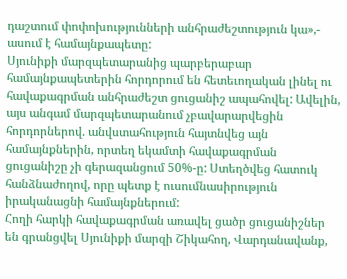դաշտում փոփոխությունների անհրաժեշտություն կա»,- ասում է համայնքապետը:
Սյունիքի մարզպետարանից պարբերաբար համայնքապետերին հորդորում են հետեւողական լինել ու հավաքագրման անհրաժեշտ ցուցանիշ ապահովել: Ավելին, այս անգամ մարզպետարանում չբավարարվեցին հորդորներով. անվստահություն հայտնվեց այն համայնքներին, որտեղ եկամտի հավաքագրման ցուցանիշը չի գերազանցում 50%-ը: Ստեղծվեց հատուկ հանձնաժողով, որը պետք է ուսումնասիրություն իրականացնի համայնքներում:
Հողի հարկի հավաքագրման առավել ցածր ցուցանիշներ են գրանցվել Սյունիքի մարզի Շիկահող, Վարդանավանք,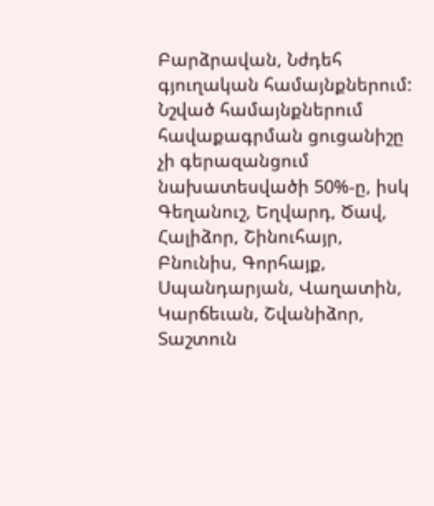Բարձրավան, Նժդեհ գյուղական համայնքներում: Նշված համայնքներում հավաքագրման ցուցանիշը չի գերազանցում նախատեսվածի 50%-ը, իսկ Գեղանուշ, Եղվարդ, Ծավ, Հալիձոր, Շինուհայր, Բնունիս, Գորհայք, Սպանդարյան, Վաղատին, Կարճեւան, Շվանիձոր, Տաշտուն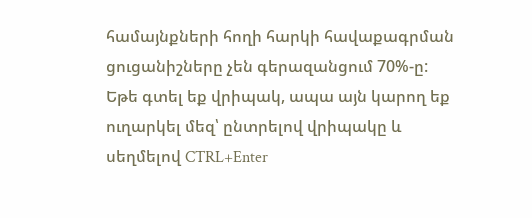համայնքների հողի հարկի հավաքագրման ցուցանիշները չեն գերազանցում 70%-ը:
Եթե գտել եք վրիպակ, ապա այն կարող եք ուղարկել մեզ՝ ընտրելով վրիպակը և սեղմելով CTRL+Enter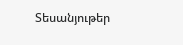Տեսանյութեր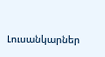Լուսանկարներ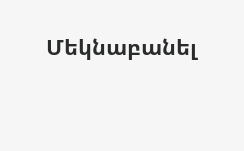Մեկնաբանել